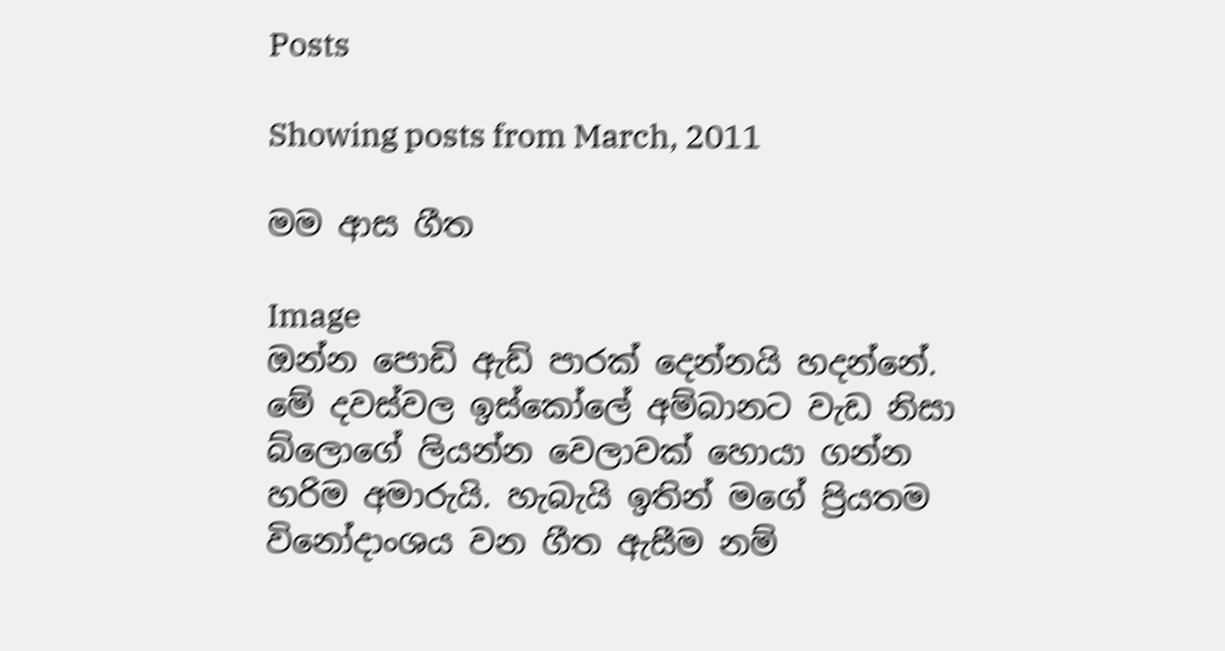Posts

Showing posts from March, 2011

මම ආස ගීත

Image
ඔන්න පොඩි ඇඩ් පාරක් දෙන්නයි හදන්නේ. මේ දවස්වල ඉස්කෝලේ අම්බානට වැඩ නිසා බ්ලොගේ ලියන්න වෙලාවක් හොයා ගන්න හරිම අමාරුයි. හැබැයි ඉතින් මගේ ප්‍රියතම විනෝදාංශය වන ගීත ඇසීම නම්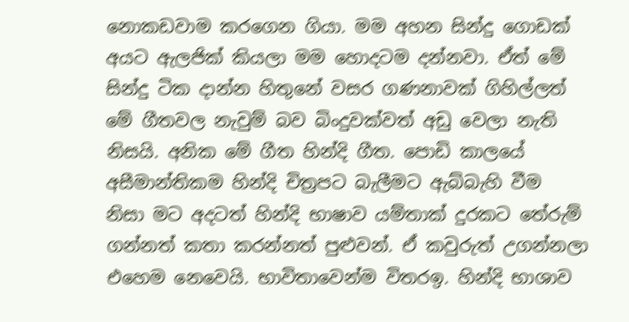නොකඩවාම කරගෙන ගියා. මම අහන සින්දු ගොඩක් අයට ඇලජික් කියලා මම හොදටම දන්නවා. ඒත් මේ සින්දු ටික දාන්න හිතුනේ වසර ගණනාවක් ගිහිල්ලත් මේ ගීතවල නැවුම් බව බිංදුවක්වත් අඩු වෙලා නැති නිසයි. අනික මේ ගීත හින්දි ගීත. පොඩි කාලයේ අසීමාන්තිකම හින්දි චිත්‍රපට බැලීමට ඇබ්බැහි වීම නිසා මට අදටත් හින්දි භාෂාව යම්තාක් දුරකට තේරුම් ගන්නත් කතා කරන්නත් පුළුවන්. ඒ කවුරුත් උගන්නලා එහෙම නෙවෙයි. භාවිතාවෙන්ම විතරඉ. හින්දි භාශාව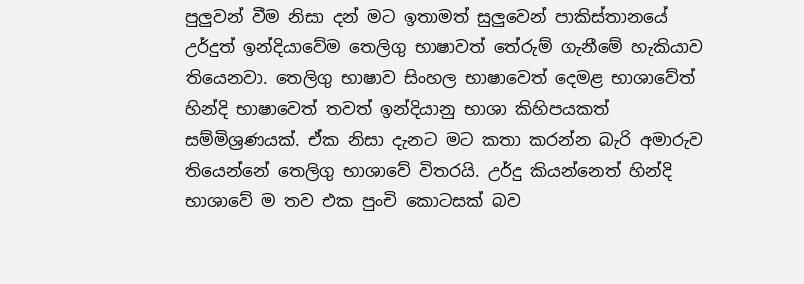පුලුවන් වීම නිසා දන් මට ඉතාමත් සුලුවෙන් පාකිස්තානයේ උර්දුත් ඉන්දියාවේම තෙලිගු භාෂාවත් තේරුම් ගැනීමේ හැකියාව තියෙනවා. තෙලිගු භාෂාව සිංහල භාෂාවෙත් දෙමළ භාශාවේත් හින්දි භාෂාවෙත් තවත් ඉන්දියානු භාශා කිහිපයකත් සම්මිශ්‍රණයක්. ඒක නිසා දැනට මට කතා කරන්න බැරි අමාරුව තියෙන්නේ තෙලිගු භාශාවේ විතරයි. උර්දු කියන්නෙත් හින්දි භාශාවේ ම තව එක පුංචි කොටසක් බව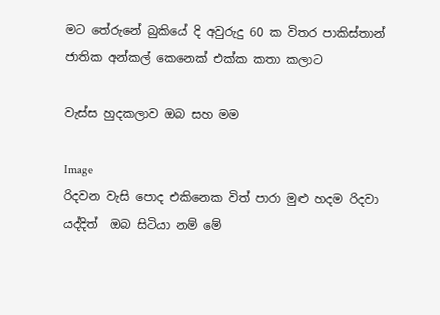මට තේරුනේ බුකියේ දි අවුරුදු 60 ක විතර පාකිස්තාන් ජාතික අන්කල් කෙනෙක් එක්ක කතා කලාට

වැස්ස හුදකලාව ඔබ සහ මම

Image
රිදවන වැසි පොද එකිනෙක විත් පාරා මුළු හදම රිදවා යද්දිත්  ඔබ සිටියා නම් මේ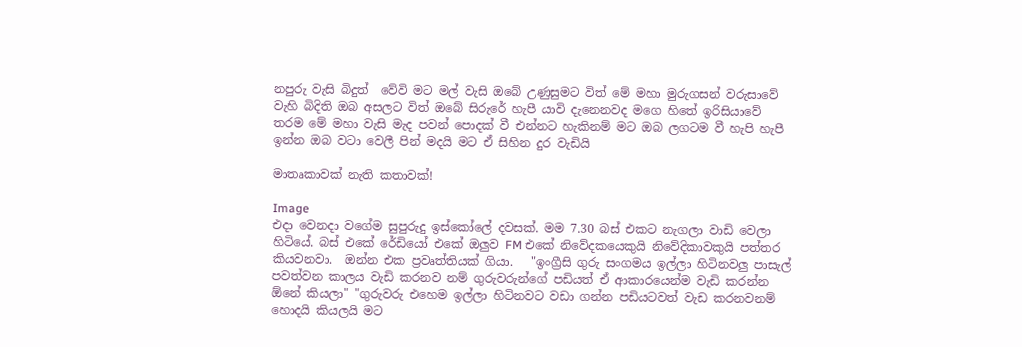නපුරු වැසි බිදුත්  වේවි මට මල් වැසි ඔබේ උණුසුමට විත් මේ මහා මුරුගසන් වරුසාවේ වැහි බිදිති ඔබ අසලට විත් ඔබේ සිරුරේ හැපී යාවි දැනෙනවද මගෙ හිතේ ඉරිසියාවේ තරම මේ මහා වැසි මැද පවන් පොදක් වී එන්නට හැකිනම් මට ඔබ ලගටම වී හැපි හැපී ඉන්න ඔබ වටා වෙලී පින් මදයි මට ඒ සිහින දුර වැඩියි

මාතෘකාවක් නැති කතාවක්!

Image
එදා වෙනදා වගේම සුපුරුදු ඉස්කෝලේ දවසක්. මම 7.30 බස් එකට නැගලා වාඩි වෙලා හිටියේ. බස් එකේ රේඩියෝ එකේ ඔලුව FM එකේ නිවේදකයෙකුයි නිවේදිකාවකුයි පත්තර කියවනවා.  ඔන්න එක ප්‍රවෘත්තියක් ගියා.   "ඉංග්‍රීසි ගුරු සංගමය ඉල්ලා හිටිනවලු පාසැල් පවත්වන කාලය වැඩි කරනව නම් ගුරුවරුන්ගේ පඩියත් ඒ ආකාරයෙන්ම වැඩි කරන්න ඕනේ කියලා" "ගුරුවරු එහෙම ඉල්ලා හිටිනවට වඩා ගන්න පඩියටවත් වැඩ කරනවනම් හොදයි කියලයි මට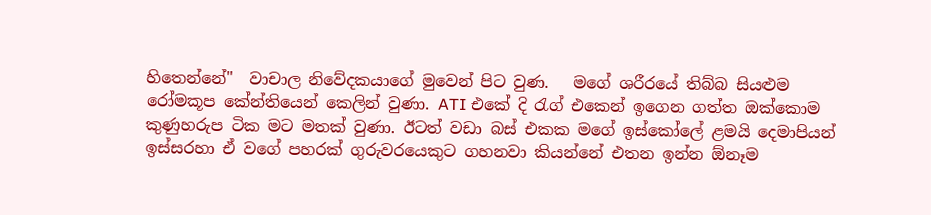හිතෙන්නේ"  වාචාල නිවේදකයාගේ මුවෙන් පිට වුණ.   මගේ ශරීරයේ තිබ්බ සියළුම රෝමකූප කේන්තියෙන් කෙලින් වුණා. ATI එකේ දි රැග් එකෙන් ඉගෙන ගත්ත ඔක්කොම කුණුහරුප ටික මට මතක් වුණා. ඊටත් වඩා බස් එකක මගේ ඉස්කෝලේ ළමයි දෙමාපියන් ඉස්සරහා ඒ වගේ පහරක් ගුරුවරයෙකුට ගහනවා කියන්නේ එතන ඉන්න ඕනෑම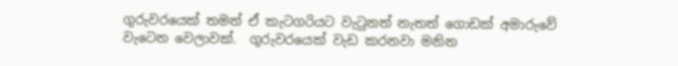ගුරුවරයෙක් තමන් ඒ කැටගරියට වැටුනත් නැතත් ගොඩක් අමාරුවේ වැටෙන වෙලාවක්.  ගුරුවරයෙක් වැඩ කරනවා මනින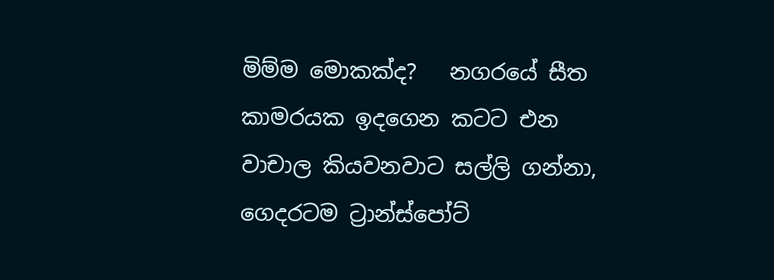මිම්ම මොකක්ද?   නගරයේ සීත කාමරයක ඉදගෙන කටට එන වාචාල කියවනවාට සල්ලි ගන්නා, ගෙදරටම ට්‍රාන්ස්පෝට්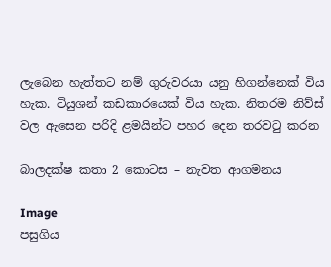ලැබෙන හැත්තට නම් ගුරුවරයා යනු හිගන්නෙක් විය හැක. ටියුශන් කඩකාරයෙක් විය හැක. නිතරම නිව්ස් වල ඇසෙන පරිදි ළමයින්ට පහර දෙන තරවටු කරන

බාලදක්ෂ කතා 2 කොටස – නැවත ආගමනය

Image
පසුගිය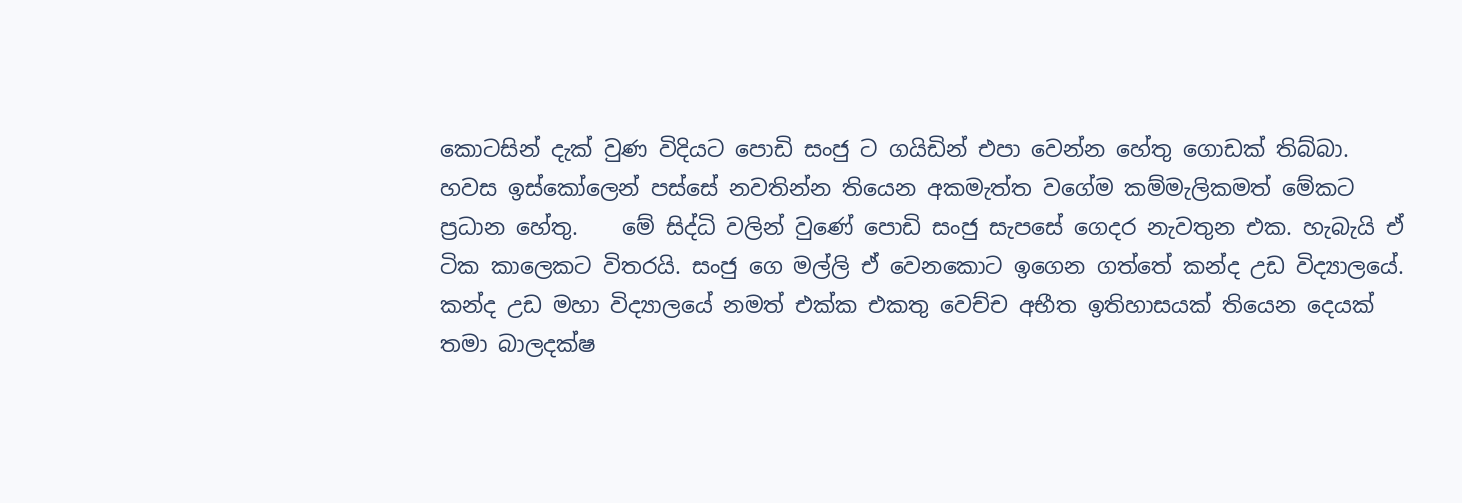කොටසින් දැක් වුණ විදියට පොඩි සංජු ට ගයිඩින් එපා වෙන්න හේතු ගොඩක් තිබ්බා.  හවස ඉස්කෝලෙන් පස්සේ නවතින්න තියෙන අකමැත්ත වගේම කම්මැලිකමත් මේකට ප්‍රධාන හේතු.    මේ සිද්ධි වලින් වුණේ පොඩි සංජු සැපසේ ගෙදර නැවතුන එක. හැබැයි ඒ ටික කාලෙකට විතරයි. සංජු ගෙ මල්ලි ඒ වෙනකොට ඉගෙන ගත්තේ කන්ද උඩ විද්‍යාලයේ.  කන්ද උඩ මහා විද්‍යාලයේ නමත් එක්ක එකතු වෙච්ච අභීත ඉතිහාසයක් තියෙන දෙයක් තමා බාලදක්ෂ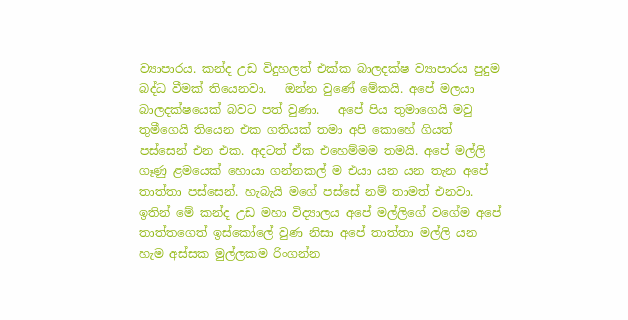ව්‍යාපාරය. කන්ද උඩ විදුහලත් එක්ක බාලදක්ෂ ව්‍යාපාරය පුදුම බද්ධ වීමක් තියෙනවා.   ඔන්න වුණේ මේකයි. අපේ මලයා බාලදක්ෂයෙක් බවට පත් වුණා.   අපේ පිය තුමාගෙයි මවු තුමීගෙයි තියෙන එක ගතියක් තමා අපි කොහේ ගියත් පස්සෙන් එන එක. අදටත් ඒක එහෙම්මම තමයි. අපේ මල්ලි ගෑණු ළමයෙක් හොයා ගන්නකල් ම එයා යන යන තැන අපේ තාත්තා පස්සෙන්. හැබැයි මගේ පස්සේ නම් තාමත් එනවා.   ඉතින් මේ කන්ද උඩ මහා විද්‍යාලය අපේ මල්ලිගේ වගේම අපේ තාත්තගෙත් ඉස්කෝලේ වුණ නිසා අපේ තාත්තා මල්ලි යන හැම අස්සක මුල්ලකම රිංගන්න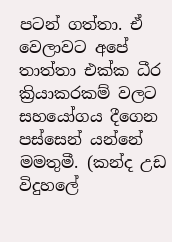පටන් ගත්තා. ඒ වෙලාවට අපේ තාත්තා එක්ක ධීර ක්‍රියාකරකම් වලට සහයෝගය දීගෙන පස්සෙන් යන්නේ මමතුමී. (කන්ද උඩ විදුහලේ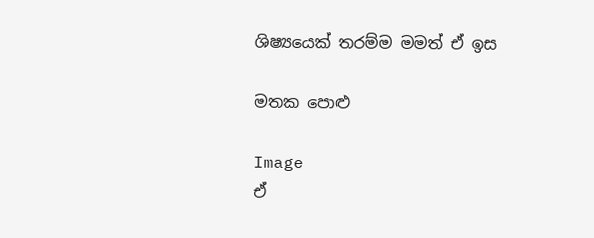ශිෂ්‍යයෙක් තරම්ම මමත් ඒ ඉස

මතක පොළු

Image
ඒ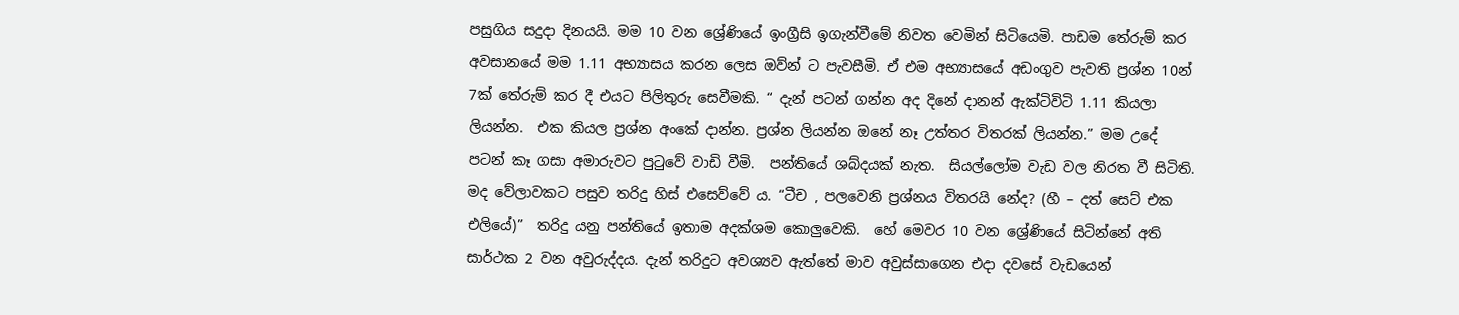පසුගිය සදුදා දිනයයි. මම 10 වන ශ්‍රේණියේ ඉංග්‍රීසි ඉගැන්වීමේ නිවත වෙමින් සිටියෙමි. පාඩම තේරුම් කර අවසානයේ මම 1.11 අභ්‍යාසය කරන ලෙස ඔව්න් ට පැවසීමි. ඒ එම අභ්‍යාසයේ අඩංගුව පැවති ප්‍රශ්න 10න් 7ක් තේරුම් කර දී එයට පිලිතුරු සෙවීමකි. “ දැන් පටන් ගන්න අද දිනේ දානන් ඇක්ටිවිටි 1.11 කියලා ලියන්න.  එක කියල ප්‍රශ්න අංකේ දාන්න. ප්‍රශ්න ලියන්න ඔනේ නෑ උත්තර විතරක් ලියන්න.” මම උදේ පටන් කෑ ගසා අමාරුවට පුටුවේ වාඩි වීමි.  පන්තියේ ශබ්දයක් නැත.  සියල්ලෝම වැඩ වල නිරත වී සිටිති.  මද වේලාවකට පසුව තරිදු හිස් එසෙව්වේ ය. “ටීච , පලවෙනි ප්‍රශ්නය විතරයි නේද? (හී – දත් සෙට් එක එලියේ)”  තරිදු යනු පන්තියේ ඉතාම අදක්ශම කොලුවෙකි.  හේ මෙවර 10 වන ශ්‍රේණියේ සිටින්නේ අති සාර්ථක 2 වන අවුරුද්දය. දැන් තරිදුට අවශ්‍යව ඇත්තේ මාව අවුස්සාගෙන එදා දවසේ වැඩයෙන්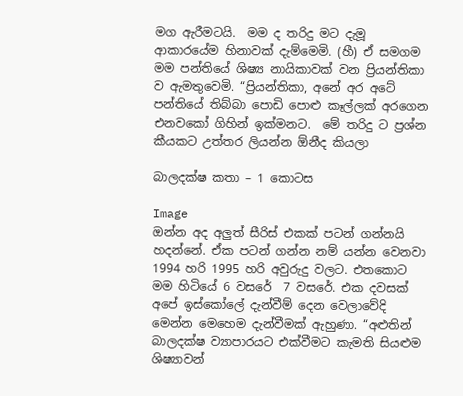මග ඇරීමටයි.  මම ද තරිදු මට දැමූ ආකාරයේම හිනාවක් දැම්මෙමි. (හී) ඒ සමගම මම පන්තියේ ශිෂ්‍ය නායිකාවක් වන ප්‍රියන්තිකා ව ඇමතුවෙමි. “ප්‍රියන්තිකා, අනේ අර අටේ පන්තියේ තිබ්බා පොඩි පොළු කෑල්ලක් අරගෙන එනවකෝ ගිහින් ඉක්මනට.  මේ තරිදු ට ප්‍රශ්න කීයකට උත්තර ලියන්න ඕනීද කියලා

බාලදක්ෂ කතා – 1 කොටස

Image
ඔන්න අද අලුත් සීරිස් එකක් පටන් ගන්නයි හදන්නේ. ඒක පටන් ගන්න නම් යන්න වෙනවා 1994 හරි 1995 හරි අවුරුදු වලට. එතකොට මම හිටියේ 6 වසරේ  7 වසරේ. එක දවසක් අපේ ඉස්කෝලේ දැන්වීම් දෙන වෙලාවේදි මෙන්න මෙහෙම දැන්වීමක් ඇහුණා. “අළුතින් බාලදක්ෂ ව්‍යාපාරයට එක්වීමට කැමති සියළුම ශිෂ්‍යාවන්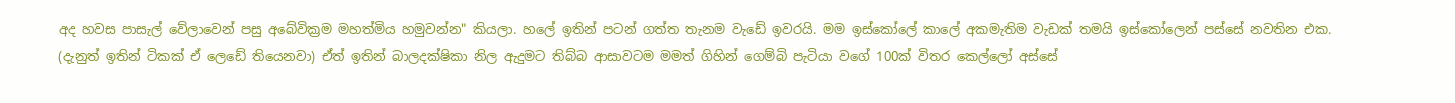අද හවස පාසැල් වේලාවෙන් පසු අබේවික්‍රම මහත්මිය හමුවන්න" කියලා. හලේ ඉතින් පටන් ගත්ත තැනම වැඩේ ඉවරයි. මම ඉස්කෝලේ කාලේ අකමැතිම වැඩක් තමයි ඉස්කෝලෙන් පස්සේ නවතින එක. (දැනුත් ඉතින් ටිකක් ඒ ලෙඩේ තියෙනවා) ඒත් ඉතින් බාලදක්ෂිකා නිල ඇදුමට තිබ්බ ආසාවටම මමත් ගිහින් ගෙම්බි පැටියා වගේ 100ක් විතර කෙල්ලෝ අස්සේ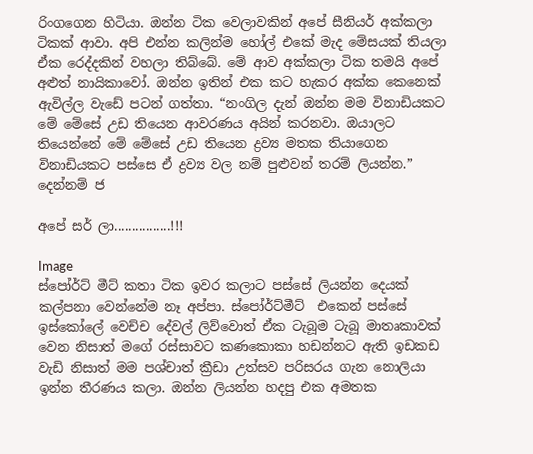රිංගගෙන හිටියා. ඔන්න ටික වෙලාවකින් අපේ සීනියර් අක්කලා ටිකක් ආවා. අපි එන්න කලින්ම හෝල් එකේ මැද මේසයක් තියලා ඒක රෙද්දකින් වහලා තිබ්බේ. මේ ආව අක්කලා ටික තමයි අපේ අළුත් නායිකාවෝ. ඔන්න ඉතින් එක කට හැකර අක්ක කෙනෙක් ඇවිල්ල වැඩේ පටන් ගත්තා. “නංගිල දැන් ඔන්න මම විනාඩියකට මේ මේසේ උඩ තියෙන ආවරණය අයින් කරනවා. ඔයාලට තියෙන්නේ මේ මේසේ උඩ තියෙන ද්‍රව්‍ය මතක තියාගෙන විනාඩියකට පස්සෙ ඒ ද්‍රව්‍ය වල නම් පුළුවන් තරම් ලියන්න.” දෙන්නම් ජ

අපේ සර් ලා................!!!

Image
ස්පෝර්ට් මීට් කතා ටික ඉවර කලාට පස්සේ ලියන්න දෙයක් කල්පනා වෙන්නේම නෑ අප්පා. ස්පෝර්ට්මීට්  එකෙන් පස්සේ ඉස්කෝලේ වෙච්ච දේවල් ලිව්වොත් ඒක ටැබූම ටැබූ මාතෘකාවක් වෙන නිසාත් මගේ රස්සාවට කණකොකා හඩන්නට ඇති ඉඩකඩ වැඩි නිසාත් මම පශ්චාත් ක්‍රීඩා උත්සව පරිසරය ගැන නොලියා ඉන්න තීරණය කලා. ඔන්න ලියන්න හදපු එක අමතක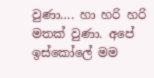වුණා…. හා හරි හරි මතක් වුණා. අපේ ඉස්කෝලේ මම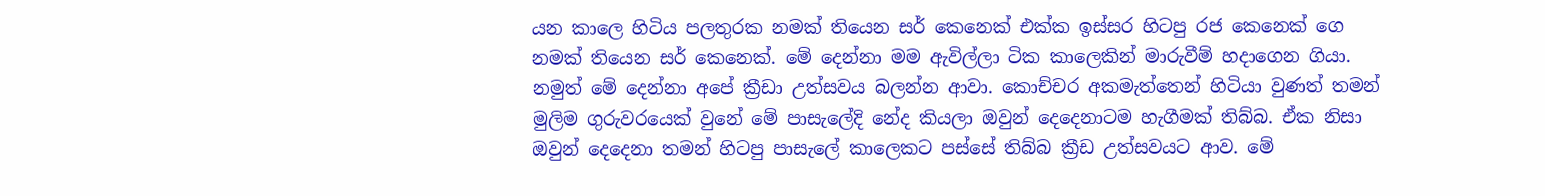යන කාලෙ හිටිය පලතුරක නමක් තියෙන සර් කෙනෙක් එක්ක ඉස්සර හිටපු රජ කෙනෙක් ගෙ නමක් තියෙන සර් කෙනෙක්. මේ දෙන්නා මම ඇවිල්ලා ටික කාලෙකින් මාරුවීම් හදාගෙන ගියා. නමුත් මේ දෙන්නා අපේ ක්‍රීඩා උත්සවය බලන්න ආවා. කොච්චර අකමැත්තෙන් හිටියා වුණත් තමන් මුලිම ගුරුවරයෙක් වුනේ මේ පාසැලේදි නේද කියලා ඔවුන් දෙදෙනාටම හැගීමක් තිබ්බ. ඒක නිසා ඔවුන් දෙදෙනා තමන් හිටපු පාසැලේ කාලෙකට පස්සේ තිබ්බ ක්‍රීඩ උත්සවයට ආව. මේ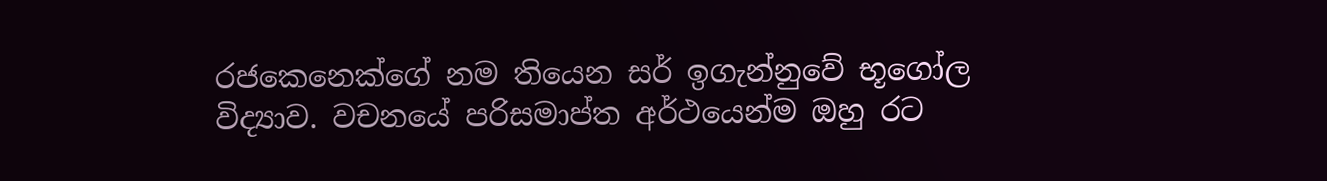රජකෙනෙක්ගේ නම තියෙන සර් ඉගැන්නුවේ භූගෝල විද්‍යාව. වචනයේ පරිසමාප්ත අර්ථයෙන්ම ඔහු රට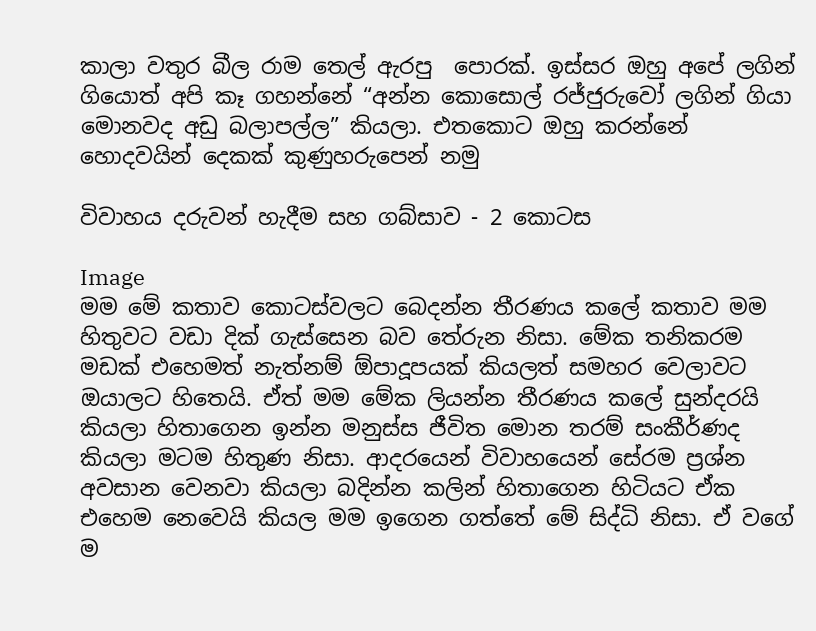කාලා වතුර බීල රාම තෙල් ඇරපු  පොරක්. ඉස්සර ඔහු අපේ ලගින් ගියොත් අපි කෑ ගහන්නේ “අන්න කොසොල් රජ්ජුරුවෝ ලගින් ගියා මොනවද අඩු බලාපල්ල” කියලා. එතකොට ඔහු කරන්නේ හොදවයින් දෙකක් කුණුහරුපෙන් නමු

විවාහය දරුවන් හැදීම සහ ගබ්සාව - 2 කොටස

Image
මම මේ කතාව කොටස්වලට බෙදන්න තීරණය කලේ කතාව මම හිතුවට වඩා දික් ගැස්සෙන බව තේරුන නිසා. මේක තනිකරම මඩක් එහෙමත් නැත්නම් ඕපාදූපයක් කියලත් සමහර වෙලාවට ඔයාලට හිතෙයි. ඒත් මම මේක ලියන්න තීරණය කලේ සුන්දරයි කියලා හිතාගෙන ඉන්න මනුස්ස ජීවිත මොන තරම් සංකීර්ණද කියලා මටම හිතුණ නිසා. ආදරයෙන් විවාහයෙන් සේරම ප්‍රශ්න අවසාන වෙනවා කියලා බදින්න කලින් හිතාගෙන හිටියට ඒක එහෙම නෙවෙයි කියල මම ඉගෙන ගත්තේ මේ සිද්ධි නිසා. ඒ වගේ ම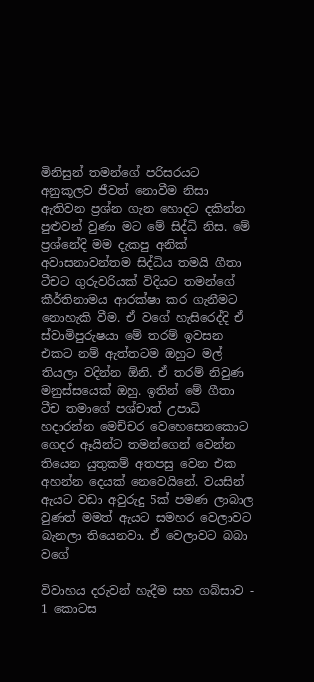මිනිසුන් තමන්ගේ පරිසරයට අනුකූලව ජීවත් නොවීම නිසා ඇතිවන ප්‍රශ්න ගැන හොදට දකින්න පුළුවන් වුණා මට මේ සිද්ධි නිස. මේ ප්‍රශ්නේදි මම දැකපු අනික් අවාසනාවන්තම සිද්ධිය තමයි ගීතා ටීචට ගුරුවරියක් විදියට තමන්ගේ කීර්තිනාමය ආරක්ෂා කර ගැනීමට නොහැකි වීම. ඒ වගේ හැසිරෙද්දි ඒ ස්වාමිපුරුෂයා මේ තරම් ඉවසන එකට නම් ඇත්තටම ඔහුට මල් තියලා වදින්න ඕනි. ඒ තරම් නිවුණ මනුස්සයෙක් ඔහු. ඉතින් මේ ගීතා ටීච තමාගේ පශ්චාත් උපාධි හදාරන්න මෙච්චර වෙහෙසෙනකොට ගෙදර ඈයින්ට තමන්ගෙන් වෙන්න තියෙන යුතුකම් අතපසු වෙන එක අහන්න දෙයක් නෙවෙයිනේ. වයසින් ඇයට වඩා අවුරුදු 5ක් පමණ ලාබාල වුණත් මමත් ඇයට සමහර වෙලාවට බැනලා තියෙනවා. ඒ වෙලාවට බබා වගේ

විවාහය දරුවන් හැදීම සහ ගබ්සාව - 1 කොටස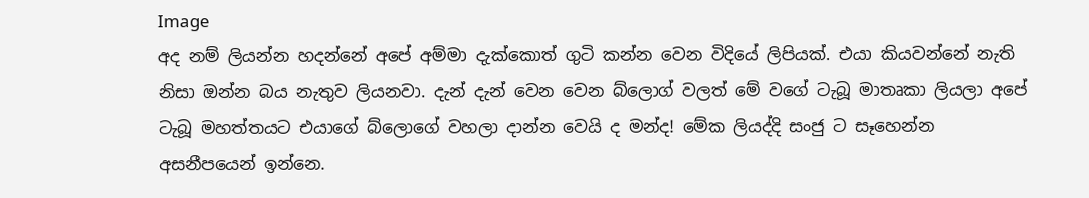Image
අද නම් ලියන්න හදන්නේ අපේ අම්මා දැක්කොත් ගුටි කන්න වෙන විදියේ ලිපියක්. එයා කියවන්නේ නැති නිසා ඔන්න බය නැතුව ලියනවා. දැන් දැන් වෙන වෙන බ්ලොග් වලත් මේ වගේ ටැබූ මාතෘකා ලියලා අපේ ටැබූ මහත්තයට එයාගේ බ්ලොගේ වහලා දාන්න වෙයි ද මන්ද! මේක ලියද්දි සංජු ට සෑහෙන්න අසනීපයෙන් ඉන්නෙ.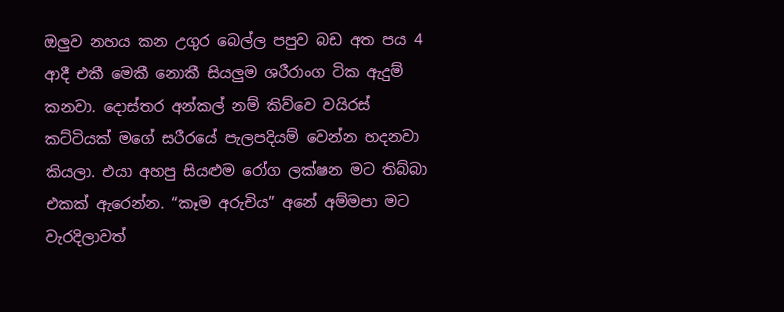ඔලුව නහය කන උගුර බෙල්ල පපුව බඩ අත පය 4 ආදී එකී මෙකී නොකී සියලුම ශරීරාංග ටික ඇදුම් කනවා. දොස්තර අන්කල් නම් කිව්වෙ වයිරස් කට්ටියක් මගේ සරීරයේ පැලපදියම් වෙන්න හදනවා කියලා. එයා අහපු සියළුම රෝග ලක්ෂන මට තිබ්බා එකක් ඇරෙන්න. “කෑම අරුචිය” අනේ අම්මපා මට වැරදිලාවත්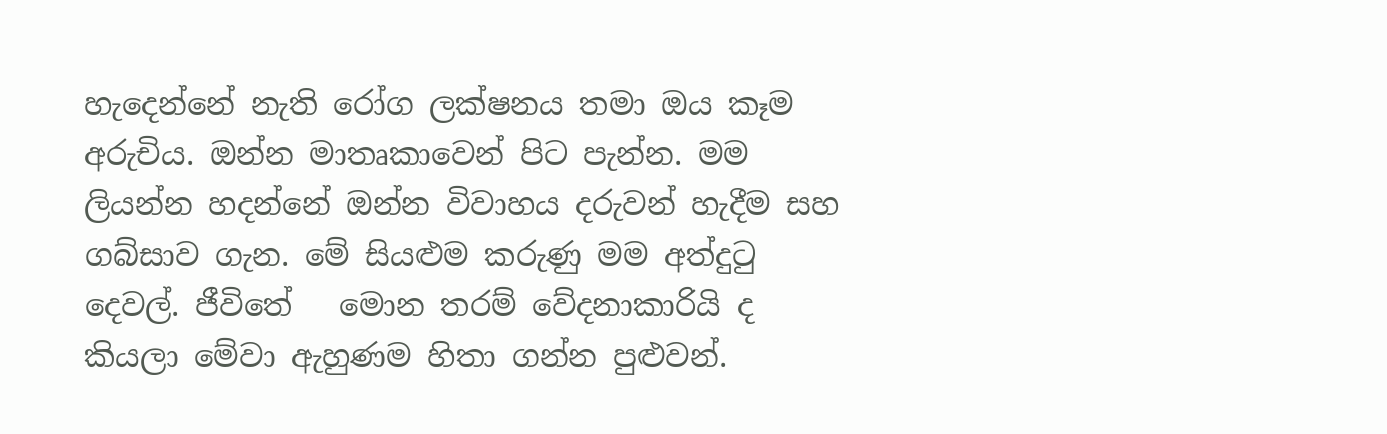හැදෙන්නේ නැති රෝග ලක්ෂනය තමා ඔය කෑම අරුචිය. ඔන්න මාතෘකාවෙන් පිට පැන්න. මම ලියන්න හදන්නේ ඔන්න විවාහය දරුවන් හැදීම සහ ගබ්සාව ගැන. මේ සියළුම කරුණු මම අත්දුටු දෙවල්. ජීවිතේ   මොන තරම් වේදනාකාරියි ද කියලා මේවා ඇහුණම හිතා ගන්න පුළුවන්.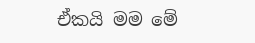ඒකයි මම මේ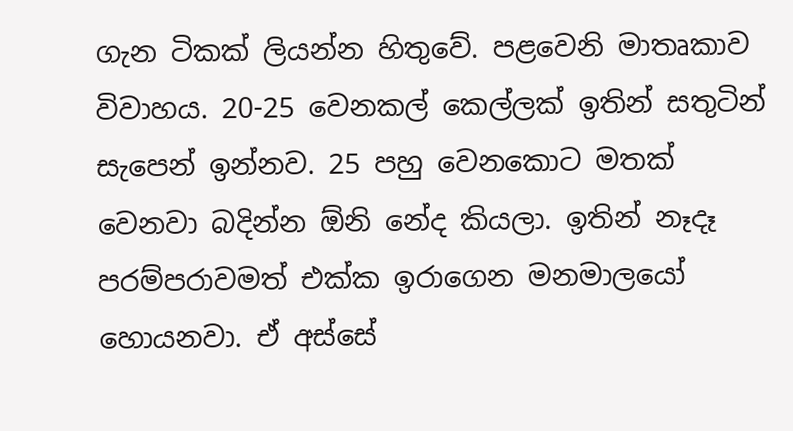ගැන ටිකක් ලියන්න හිතුවේ. පළවෙනි මාතෘකාව විවාහය. 20-25 වෙනකල් කෙල්ලක් ඉතින් සතුටින් සැපෙන් ඉන්නව. 25 පහු වෙනකොට මතක් වෙනවා බදින්න ඕනි නේද කියලා. ඉතින් නෑදෑ පරම්පරාවමත් එක්ක ඉරාගෙන මනමාලයෝ හොයනවා. ඒ අස්සේ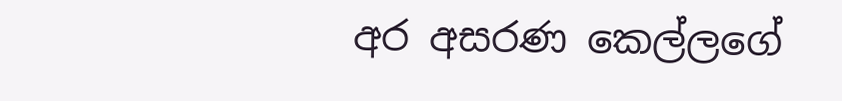අර අසරණ කෙල්ලගේ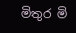මිතුර මි